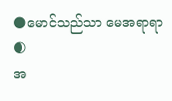🌑မောင်သည်သာ မေအရာရာ🌒
အ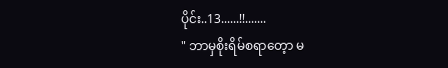ပိုင်း..13......!!.......
" ဘာမှစိုးရိမ်စရာတေ့ာ မ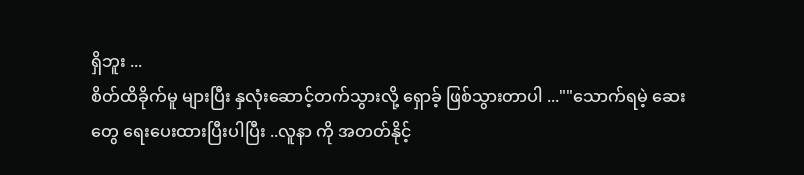ရှိဘူး ...
စိတ်ထိခိုက်မူ များပြီး နှလုံးဆောင့်တက်သွားလို့ ရှောခ့် ဖြစ်သွားတာပါ ...""သောက်ရမဲ့ ဆေး တွေ ရေးပေးထားပြီးပါပြီး ..လူနာ ကို အတတ်နိုင့်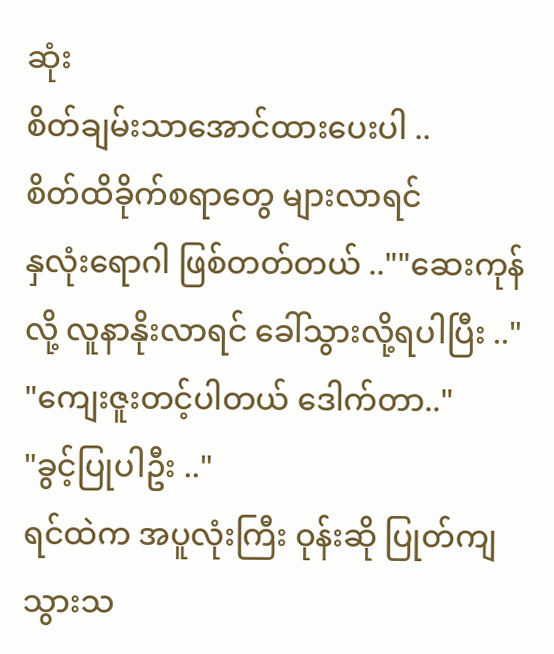ဆုံး
စိတ်ချမ်းသာအောင်ထားပေးပါ ..
စိတ်ထိခိုက်စရာတွေ များလာရင်
နှလုံးရောဂါ ဖြစ်တတ်တယ် ..""ဆေးကုန်လို့ လူနာနိုးလာရင် ခေါ်သွားလို့ရပါပြီး .."
"ကျေးဇူးတင့်ပါတယ် ဒေါက်တာ.."
"ခွင့်ပြုပါဦး .."
ရင်ထဲက အပူလုံးကြီး ဝုန်းဆို ပြုတ်ကျသွားသ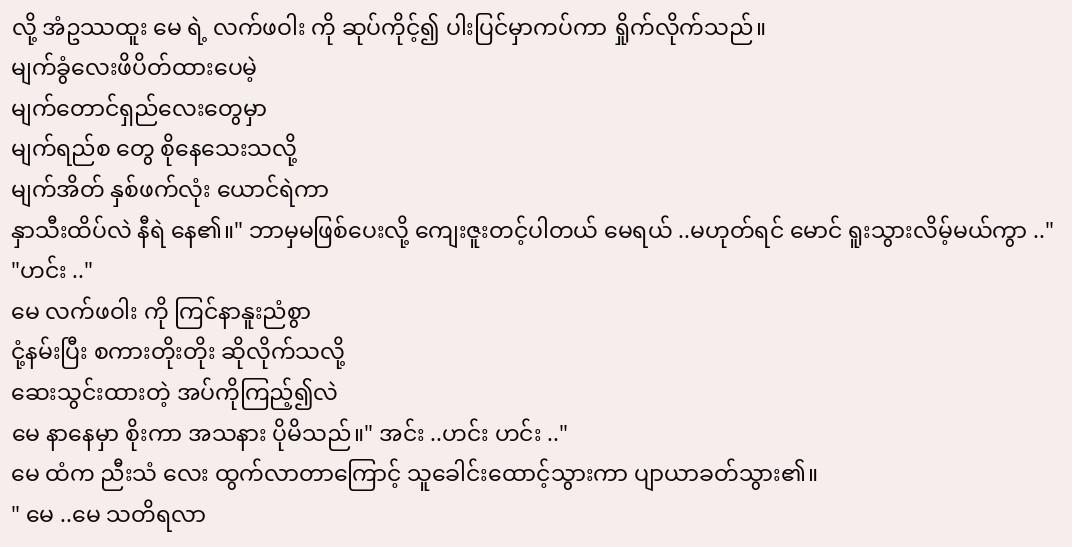လို့ အံဥဿထူး မေ ရဲ့ လက်ဖဝါး ကို ဆုပ်ကိုင့်၍ ပါးပြင်မှာကပ်ကာ ရှိုက်လိုက်သည်။
မျက်ခွံလေးဖိပိတ်ထားပေမဲ့
မျက်တောင်ရှည်လေးတွေမှာ
မျက်ရည်စ တွေ စိုနေသေးသလို့
မျက်အိတ် နှစ်ဖက်လုံး ယောင်ရဲကာ
နှာသီးထိပ်လဲ နီရဲ နေ၏။" ဘာမှမဖြစ်ပေးလို့ ကျေးဇူးတင့်ပါတယ် မေရယ် ..မဟုတ်ရင် မောင် ရူးသွားလိမ့်မယ်ကွာ .."
"ဟင်း .."
မေ လက်ဖဝါး ကို ကြင်နာနူးညံစွာ
ငုံ့နမ်းပြီး စကားတိုးတိုး ဆိုလိုက်သလို့
ဆေးသွင်းထားတဲ့ အပ်ကိုကြည့်၍လဲ
မေ နာနေမှာ စိုးကာ အသနား ပိုမိသည်။" အင်း ..ဟင်း ဟင်း .."
မေ ထံက ညီးသံ လေး ထွက်လာတာကြောင့် သူခေါင်းထောင့်သွားကာ ပျာယာခတ်သွား၏။
" မေ ..မေ သတိရလာ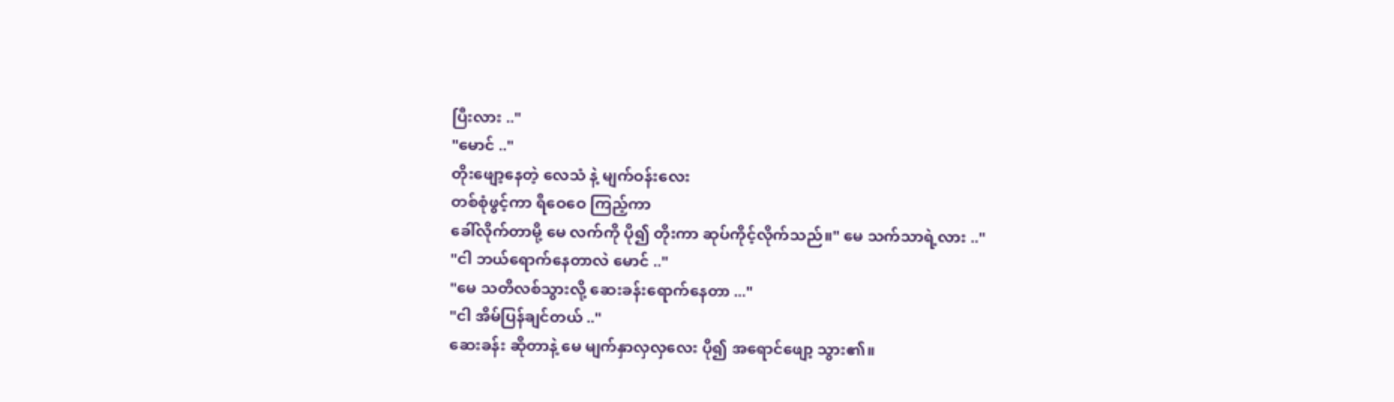ပြီးလား .."
"မောင် .."
တိုးဖျော့နေတဲ့ လေသံ နဲ့ မျက်ဝန်းလေး
တစ်စုံဖွင့်ကာ ရီဝေဝေ ကြည့်ကာ
ခေါ်လိုက်တာမို့ မေ လက်ကို ပို၍ တိုးကာ ဆုပ်ကိုင့်လိုက်သည်။" မေ သက်သာရဲ့လား .."
"ငါ ဘယ်ရောက်နေတာလဲ မောင် .."
"မေ သတိလစ်သွားလို့ ဆေးခန်းရောက်နေတာ ..."
"ငါ အိမ်ပြန်ချင်တယ် .."
ဆေးခန်း ဆိုတာနဲ့ မေ မျက်နှာလှလှလေး ပို၍ အရောင်ဖျော့ သွား၏။